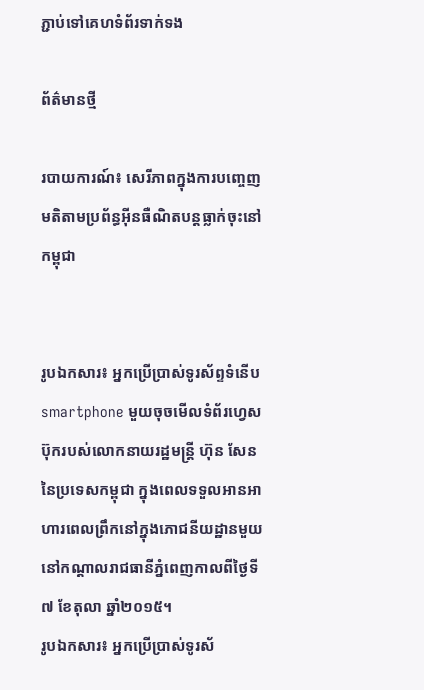ភ្ជាប់ទៅគេហទំព័រទាក់ទង

ព័ត៌មានថ្មី

របាយការណ៍៖ សេរីភាពក្នុងការបញ្ចេញមតិតាមប្រព័ន្ធអ៊ីនធឺណិតបន្តធ្លាក់ចុះនៅកម្ពុជា


រូបឯកសារ៖ អ្នកប្រើប្រាស់ទូរស័ព្ទទំនើប smartphone មួយចុចមើលទំព័រហ្វេសប៊ុករបស់លោកនាយរដ្ឋមន្ត្រី ហ៊ុន សែន នៃប្រទេសកម្ពុជា ក្នុងពេលទទួលអានអាហារពេលព្រឹកនៅក្នុងភោជនីយដ្ឋានមួយនៅកណ្តាលរាជធានីភ្នំពេញកាលពីថ្ងៃទី៧ ខែតុលា ឆ្នាំ២០១៥។
រូបឯកសារ៖ អ្នកប្រើប្រាស់ទូរស័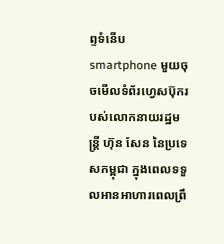ព្ទទំនើប smartphone មួយចុចមើលទំព័រហ្វេសប៊ុករបស់លោកនាយរដ្ឋមន្ត្រី ហ៊ុន សែន នៃប្រទេសកម្ពុជា ក្នុងពេលទទួលអានអាហារពេលព្រឹ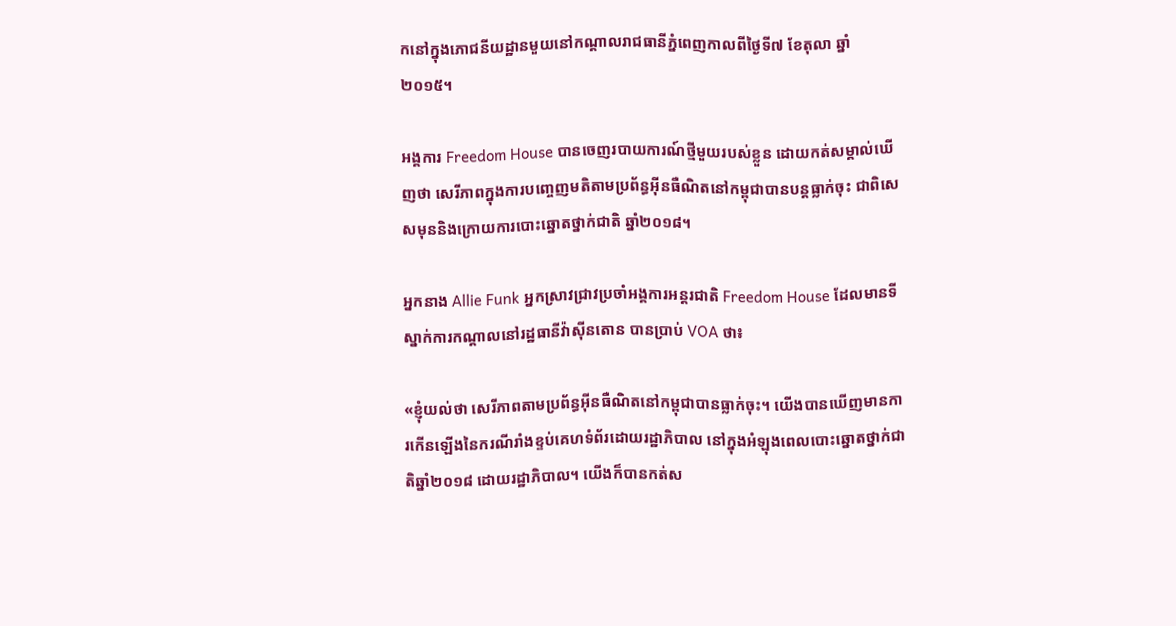កនៅក្នុងភោជនីយដ្ឋានមួយនៅកណ្តាលរាជធានីភ្នំពេញកាលពីថ្ងៃទី៧ ខែតុលា ឆ្នាំ២០១៥។

អង្គការ Freedom House បានចេញរបាយការណ៍ថ្មីមួយរបស់ខ្លួន ដោយកត់សម្គាល់ឃើញថា សេរីភាពក្នុងការបញ្ចេញមតិតាមប្រព័ន្ធអ៊ីនធឺណិតនៅកម្ពុជាបានបន្តធ្លាក់ចុះ ជាពិសេសមុននិងក្រោយការបោះឆ្នោតថ្នាក់ជាតិ ឆ្នាំ២០១៨។

អ្នកនាង Allie Funk អ្នកស្រាវជ្រាវប្រចាំអង្គការអន្តរជាតិ Freedom House ដែលមានទីស្នាក់ការកណ្តាលនៅរដ្ឋធានីវ៉ាស៊ីនតោន បានប្រាប់ VOA ថា៖

«ខ្ញុំយល់ថា សេរីភាពតាមប្រព័ន្ធអ៊ីនធឺណិតនៅកម្ពុជាបានធ្លាក់ចុះ។ យើងបានឃើញមានការកើនឡើងនៃករណីរាំងខ្ទប់គេហទំព័រដោយរដ្ឋាភិបាល នៅក្នុងអំឡុងពេលបោះឆ្នោតថ្នាក់ជាតិឆ្នាំ២០១៨ ដោយរដ្ឋាភិបាល។ យើងក៏បានកត់ស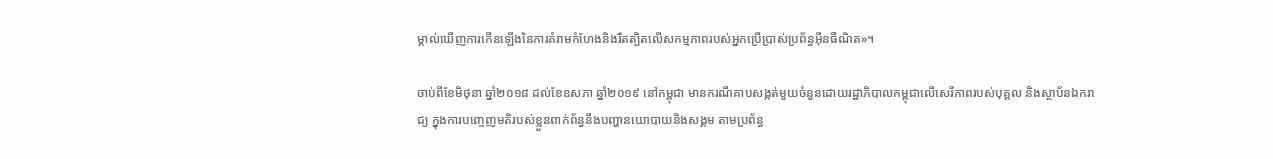ម្គាល់ឃើញការកើនឡើងនៃការគំរាមកំហែងនិងរឹតត្បិតលើសកម្មភាពរបស់អ្នកប្រើប្រាស់ប្រព័ន្ធអ៊ីនធឺណិត‍»។

ចាប់ពីខែមិថុនា ឆ្នាំ២០១៨ ដល់ខែឧសភា ឆ្នាំ២០១៩ នៅកម្ពុជា មានករណីគាបសង្កត់មួយចំនួនដោយរដ្ឋាភិបាលកម្ពុជាលើសេរីភាពរបស់បុគ្គល និងស្ថាប័នឯករាជ្យ ក្នុងការបញ្ចេញមតិរបស់ខ្លួនពាក់ព័ន្ធនឹងបញ្ហានយោបាយនិងសង្គម តាមប្រព័ន្ធ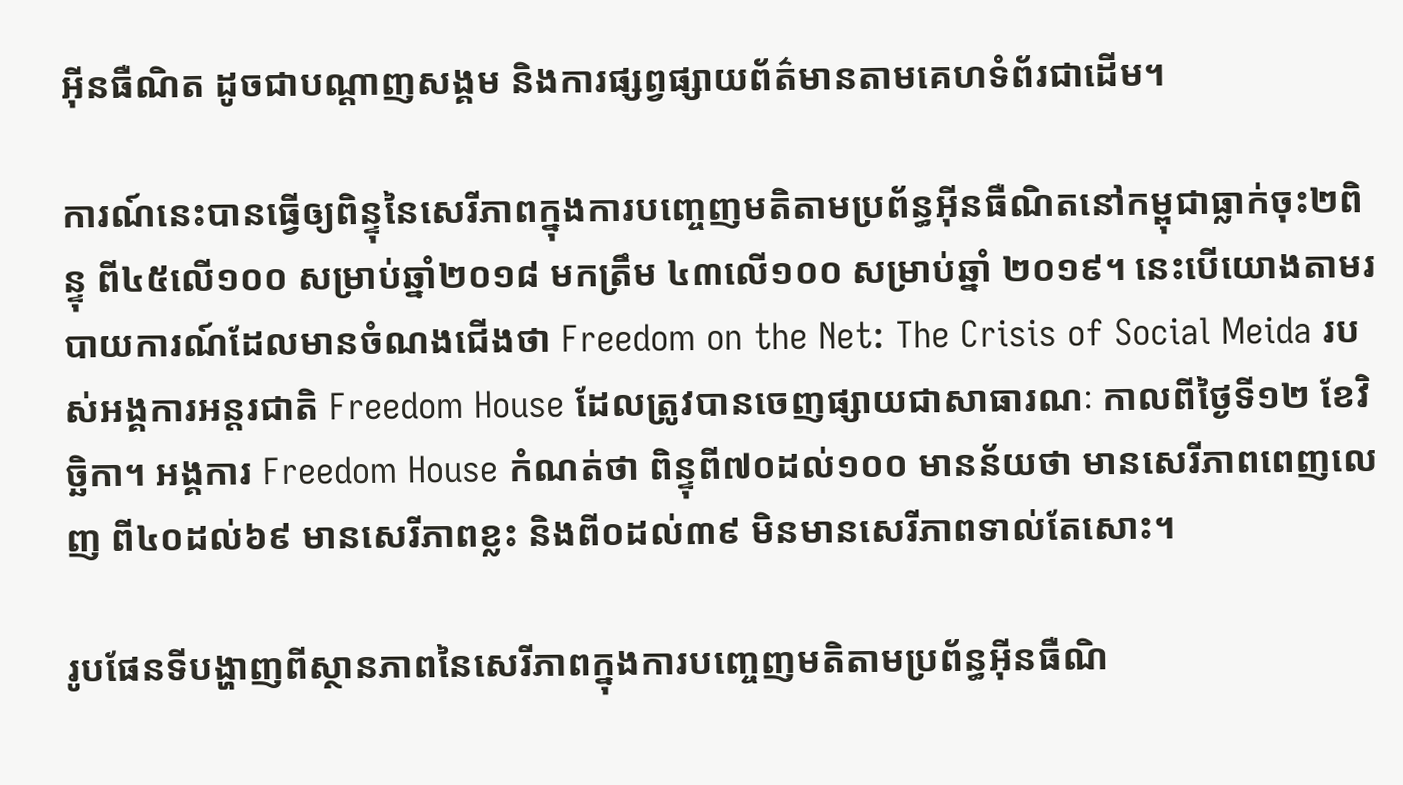អ៊ីនធឺណិត ដូចជាបណ្តាញសង្គម និងការផ្សព្វផ្សាយព័ត៌មានតាមគេហទំព័រជាដើម។

ការណ៍នេះបានធ្វើឲ្យពិន្ទុនៃសេរីភាពក្នុងការបញ្ចេញមតិតាមប្រព័ន្ធអ៊ីនធឺណិតនៅកម្ពុជាធ្លាក់ចុះ២ពិន្ទុ ពី៤៥លើ១០០ សម្រាប់ឆ្នាំ២០១៨ មកត្រឹម ៤៣លើ១០០ សម្រាប់ឆ្នាំ ២០១៩។ នេះបើយោងតាមរបាយការណ៍ដែលមានចំណងជើងថា Freedom on the Net: The Crisis of Social Meida របស់អង្គការអន្តរជាតិ Freedom House ដែលត្រូវបានចេញផ្សាយជាសាធារណៈ កាលពីថ្ងៃទី១២ ខែវិច្ឆិកា។ អង្គការ Freedom House កំណត់ថា ពិន្ទុពី៧០ដល់១០០ មានន័យថា មានសេរីភាពពេញលេញ ពី៤០ដល់៦៩ មានសេរីភាពខ្លះ និងពី០ដល់៣៩ មិនមានសេរីភាពទាល់តែសោះ។

រូបផែនទីបង្ហាញពីស្ថានភាពនៃសេរីភាពក្នុងការបញ្ចេញមតិតាមប្រព័ន្ធអ៊ីនធឺណិ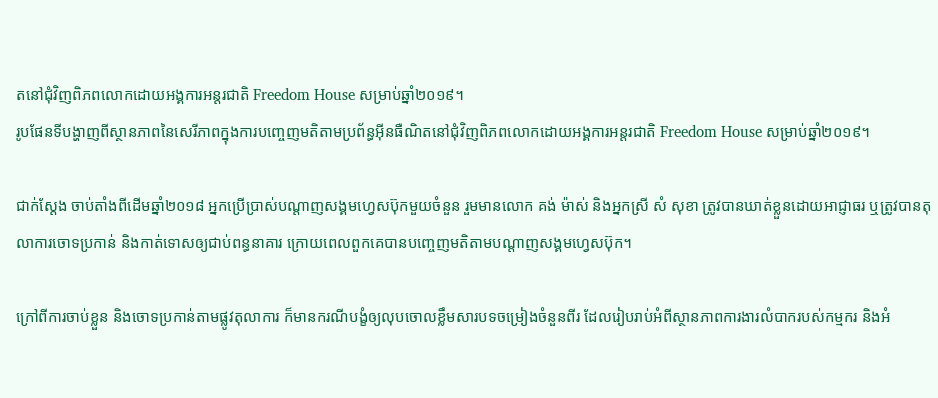តនៅជុំវិញពិភពលោកដោយអង្គការអន្តរជាតិ Freedom House សម្រាប់ឆ្នាំ២០១៩។
រូបផែនទីបង្ហាញពីស្ថានភាពនៃសេរីភាពក្នុងការបញ្ចេញមតិតាមប្រព័ន្ធអ៊ីនធឺណិតនៅជុំវិញពិភពលោកដោយអង្គការអន្តរជាតិ Freedom House សម្រាប់ឆ្នាំ២០១៩។

ជាក់ស្តែង ចាប់តាំងពីដើមឆ្នាំ២០១៨ អ្នកប្រើប្រាស់បណ្តាញសង្គមហ្វេសប៊ុកមួយចំនួន រួមមានលោក គង់ ម៉ាស់ និងអ្នកស្រី សំ សុខា ត្រូវបានឃាត់ខ្លួនដោយអាជ្ញាធរ ឬត្រូវបានតុលាការចោទប្រកាន់ និងកាត់ទោសឲ្យជាប់ពន្ធនាគារ ក្រោយពេលពួកគេបានបញ្ចេញមតិតាមបណ្តាញសង្គមហ្វេសប៊ុក។

ក្រៅពីការចាប់ខ្លួន និងចោទប្រកាន់តាមផ្លូវតុលាការ ក៏មានករណីបង្ខំឲ្យលុបចោលខ្លឹមសារបទចម្រៀងចំនួនពីរ ដែលរៀបរាប់អំពីស្ថានភាពការងារលំបាករបស់កម្មករ និងអំ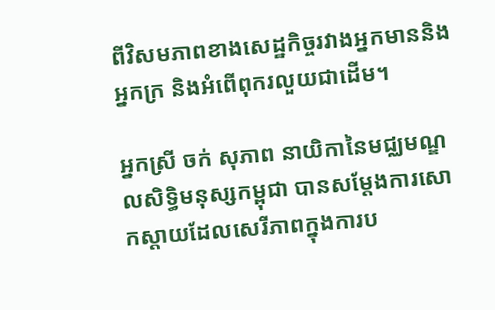ពីវិសមភាពខាងសេដ្ឋកិច្ចរវាងអ្នកមាននិងអ្នកក្រ និងអំពើពុករលួយជាដើម។

អ្នកស្រី ចក់ សុភាព នាយិកានៃមជ្ឈមណ្ឌលសិទ្ធិមនុស្សកម្ពុជា បានសម្តែងការសោកស្តាយដែលសេរីភាពក្នុងការប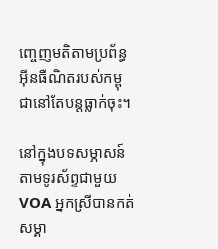ញ្ចេញមតិតាមប្រព័ន្ធអ៊ីនធឺណិតរបស់កម្ពុជានៅតែបន្តធ្លាក់ចុះ។

នៅក្នុងបទសម្ភាសន៍តាមទូរស័ព្ទជាមួយ VOA អ្នកស្រីបានកត់សម្គា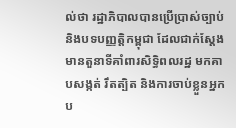ល់ថា រដ្ឋាភិបាលបានប្រើប្រាស់ច្បាប់ និងបទបញ្ញត្តិកម្ពុជា ដែលជាក់ស្តែងមានតួនាទីគាំពារសិទ្ធិពលរដ្ឋ មកគាបសង្កត់ រឹតត្បិត និងការចាប់ខ្លួនអ្នកប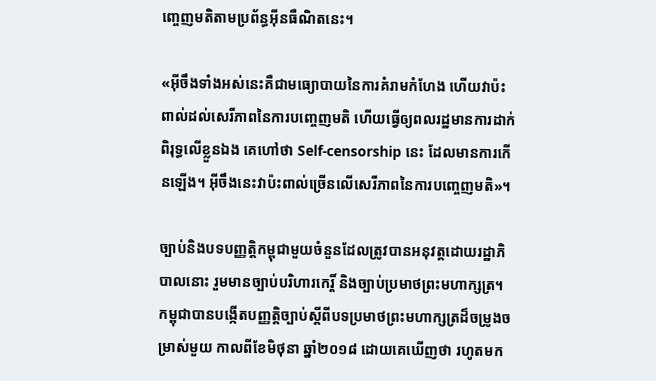ញ្ចេញមតិតាមប្រព័ន្ធអ៊ីនធឺណិតនេះ។

«អ៊ីចឹងទាំងអស់នេះគឺជាមធ្យោបាយនៃការគំរាមកំហែង ហើយវាប៉ះពាល់ដល់សេរីភាពនៃការបញ្ចេញមតិ ហើយធ្វើឲ្យពលរដ្ឋមានការដាក់ពិរុទ្ធលើខ្លួនឯង គេហៅថា Self-censorship នេះ ដែលមានការកើនឡើង។ អ៊ីចឹងនេះវាប៉ះពាល់ច្រើនលើសេរីភាពនៃការបញ្ចេញមតិ»។

ច្បាប់និងបទបញ្ញត្តិកម្ពុជាមួយចំនួនដែលត្រូវបានអនុវត្តដោយរដ្ឋាភិបាលនោះ រួមមានច្បាប់បរិហារកេរ្តិ៍ និងច្បាប់ប្រមាថព្រះមហាក្សត្រ។ កម្ពុជាបានបង្កើតបញ្ញត្តិច្បាប់ស្តីពីបទប្រមាថព្រះមហាក្សត្រដ៏ចម្រូងចម្រាស់មួយ កាលពីខែមិថុនា ឆ្នាំ២០១៨ ដោយគេឃើញថា រហូតមក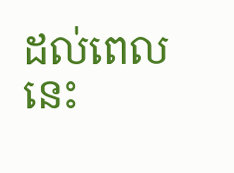ដល់ពេលនេះ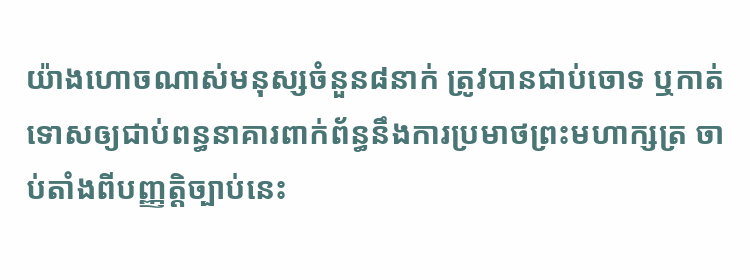យ៉ាងហោចណាស់មនុស្សចំនួន៨នាក់ ត្រូវបានជាប់ចោទ ឬកាត់ទោសឲ្យជាប់ពន្ធនាគារពាក់ព័ន្ធនឹងការប្រមាថព្រះមហាក្សត្រ ចាប់តាំងពីបញ្ញត្តិច្បាប់នេះ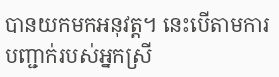បានយកមកអនុវត្ត។ នេះបើតាមការបញ្ជាក់របស់អ្នកស្រី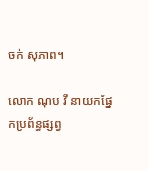ចក់ សុភាព។

លោក ណុប វី នាយកផ្នែកប្រព័ន្ធផ្សព្វ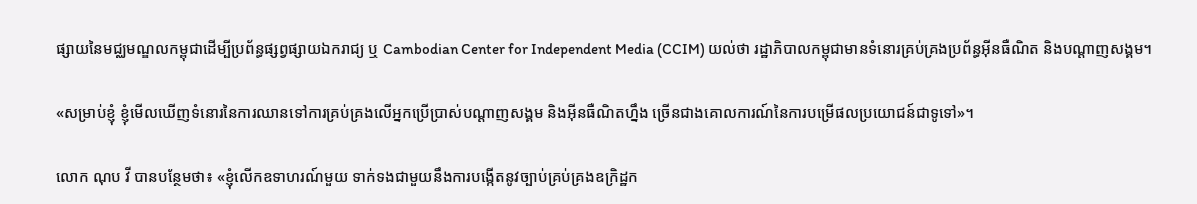ផ្សាយនៃមជ្ឈមណ្ឌលកម្ពុជាដើម្បីប្រព័ន្ធផ្សព្វផ្សាយឯករាជ្យ ឬ Cambodian Center for Independent Media (CCIM) យល់ថា រដ្ឋាភិបាលកម្ពុជាមានទំនោរគ្រប់គ្រងប្រព័ន្ធអ៊ីនធឺណិត និងបណ្តាញសង្គម។

«សម្រាប់ខ្ញុំ ខ្ញុំមើលឃើញទំនោរនៃការឈានទៅការគ្រប់គ្រងលើអ្នកប្រើប្រាស់បណ្តាញសង្គម និងអ៊ីនធឺណិតហ្នឹង ច្រើនជាងគោលការណ៍នៃការបម្រើផលប្រយោជន៍ជាទូទៅ‍»។

លោក ណុប វី បានបន្ថែមថា៖ «ខ្ញុំលើកឧទាហរណ៍មួយ ទាក់ទងជាមួយនឹងការបង្កើតនូវច្បាប់គ្រប់គ្រងឧក្រិដ្ឋក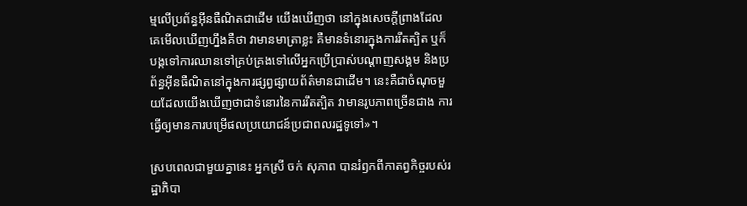ម្មលើប្រព័ន្ធអ៊ីនធឺណិតជាដើម យើងឃើញថា នៅក្នុងសេចក្តីព្រាងដែលគេមើលឃើញហ្នឹងគឺថា វាមានមាត្រាខ្លះ គឺមានទំនោរក្នុងការរឹតត្បិត ឬក៏បង្កទៅការឈានទៅគ្រប់គ្រងទៅលើអ្នកប្រើប្រាស់បណ្តាញសង្គម និងប្រព័ន្ធអ៊ីនធឺណិតនៅក្នុងការផ្សព្វផ្សាយព័ត៌មានជាដើម។ នេះគឺជាចំណុចមួយដែលយើងឃើញថាជាទំនោរនៃការរឹតត្បិត វាមានរូបភាពច្រើនជាង ការធ្វើឲ្យមានការបម្រើផលប្រយោជន៍ប្រជាពលរដ្ឋទូទៅ‍»។

ស្របពេលជាមួយគ្នានេះ អ្នកស្រី ចក់ សុភាព បានរំឭកពីកាតព្វកិច្ចរបស់រដ្ឋាភិបា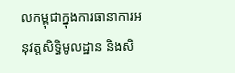លកម្ពុជាក្នុងការធានាការអនុវត្តសិទ្ធិមូលដ្ឋាន និងសិ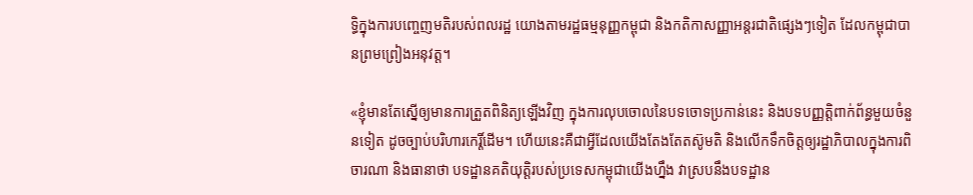ទ្ធិក្នុងការបញ្ចេញមតិរបស់ពលរដ្ឋ យោងតាមរដ្ឋធម្មនុញ្ញកម្ពុជា និងកតិកាសញ្ញាអន្តរជាតិផ្សេងៗទៀត ដែលកម្ពុជាបានព្រមព្រៀងអនុវត្ត។

«ខ្ញុំមានតែស្នើឲ្យមានការត្រួតពិនិត្យឡើងវិញ ក្នុងការលុបចោលនៃបទចោទប្រកាន់នេះ និងបទបញ្ញត្តិពាក់ព័ន្ធមួយចំនួនទៀត ដូចច្បាប់បរិហារកេរ្តិ៍ដើម។ ហើយនេះគឺជាអ្វីដែលយើងតែងតែតស៊ូមតិ និងលើកទឹកចិត្តឲ្យរដ្ឋាភិបាលក្នុងការពិចារណា និងធានាថា បទដ្ឋានគតិយុត្តិរបស់ប្រទេសកម្ពុជាយើងហ្នឹង វាស្របនឹងបទដ្ឋាន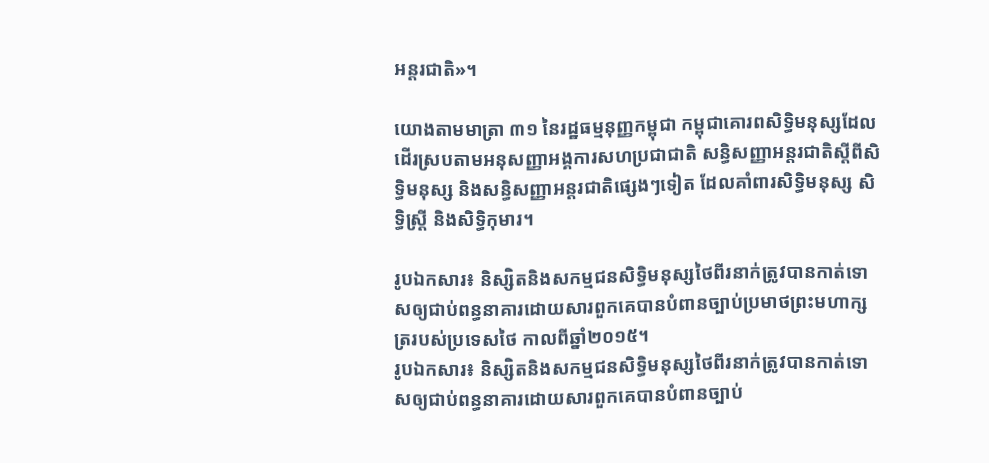អន្តរជាតិ‍»។

យោងតាមមាត្រា ៣១ នៃរដ្ឋធម្មនុញ្ញកម្ពុជា កម្ពុជាគោរពសិទ្ធិមនុស្សដែលដើរស្របតាមអនុសញ្ញាអង្គការសហប្រជាជាតិ សន្ធិសញ្ញាអន្តរជាតិស្តីពីសិទ្ធិមនុស្ស និងសន្ធិសញ្ញាអន្តរជាតិផ្សេងៗទៀត ដែលគាំពារសិទ្ធិមនុស្ស សិទ្ធិស្ត្រី និងសិទ្ធិកុមារ។

រូបឯកសារ៖ និស្សិតនិងសកម្មជនសិទ្ធិមនុស្សថៃពីរនាក់ត្រូវបានកាត់ទោសឲ្យជាប់ពន្ធនាគារដោយសារពួកគេបានបំពានច្បាប់ប្រមាថព្រះមហាក្សត្ររបស់ប្រទេសថៃ កាលពីឆ្នាំ២០១៥។
រូបឯកសារ៖ និស្សិតនិងសកម្មជនសិទ្ធិមនុស្សថៃពីរនាក់ត្រូវបានកាត់ទោសឲ្យជាប់ពន្ធនាគារដោយសារពួកគេបានបំពានច្បាប់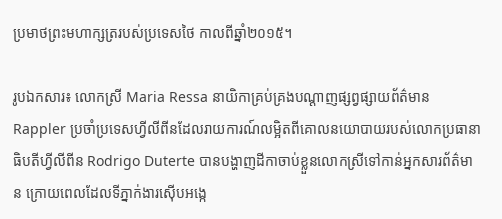ប្រមាថព្រះមហាក្សត្ររបស់ប្រទេសថៃ កាលពីឆ្នាំ២០១៥។

រូបឯកសារ៖ លោកស្រី Maria Ressa នាយិកាគ្រប់គ្រងបណ្តាញផ្សព្វផ្សាយព័ត៌មាន Rappler ប្រចាំប្រទេសហ្វីលីពីនដែលរាយការណ៍លម្អិតពីគោលនយោបាយរបស់លោកប្រធានាធិបតីហ្វីលីពីន Rodrigo Duterte បានបង្ហាញដីកាចាប់ខ្លួនលោកស្រីទៅកាន់អ្នកសារព័ត៌មាន ក្រោយពេលដែលទីភ្នាក់ងារស៊ើបអង្កេ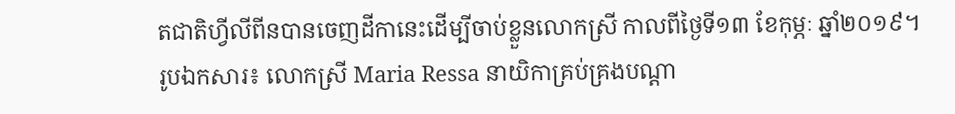តជាតិហ្វីលីពីនបានចេញដីកានេះដើម្បីចាប់ខ្លួនលោកស្រី កាលពីថ្ងៃទី១៣ ខែកុម្ភៈ ឆ្នាំ២០១៩។
រូបឯកសារ៖ លោកស្រី Maria Ressa នាយិកាគ្រប់គ្រងបណ្តា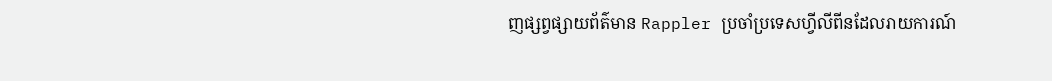ញផ្សព្វផ្សាយព័ត៌មាន Rappler ប្រចាំប្រទេសហ្វីលីពីនដែលរាយការណ៍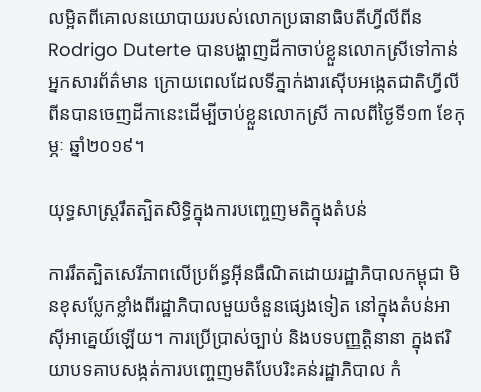លម្អិតពីគោលនយោបាយរបស់លោកប្រធានាធិបតីហ្វីលីពីន Rodrigo Duterte បានបង្ហាញដីកាចាប់ខ្លួនលោកស្រីទៅកាន់អ្នកសារព័ត៌មាន ក្រោយពេលដែលទីភ្នាក់ងារស៊ើបអង្កេតជាតិហ្វីលីពីនបានចេញដីកានេះដើម្បីចាប់ខ្លួនលោកស្រី កាលពីថ្ងៃទី១៣ ខែកុម្ភៈ ឆ្នាំ២០១៩។

យុទ្ធសាស្ត្ររឹតត្បិតសិទ្ធិក្នុងការបញ្ចេញមតិក្នុងតំបន់

ការរឹតត្បិតសេរីភាពលើប្រព័ន្ធអ៊ីនធឺណិតដោយរដ្ឋាភិបាលកម្ពុជា មិនខុសប្លែកខ្លាំងពីរដ្ឋាភិបាលមួយចំនួនផ្សេងទៀត នៅក្នុងតំបន់អាស៊ីអាគ្នេយ៍ឡើយ។ ការប្រើប្រាស់ច្បាប់ និងបទបញ្ញត្តិនានា ក្នុងឥរិយាបទគាបសង្កត់ការបញ្ចេញមតិបែបរិះគន់រដ្ឋាភិបាល កំ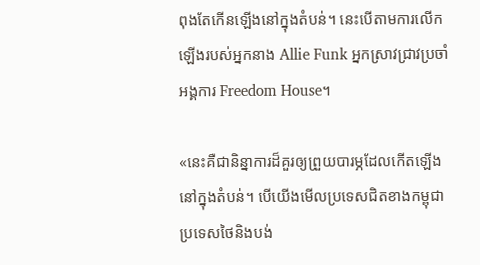ពុងតែកើនឡើងនៅក្នុងតំបន់។ នេះបើតាមការលើកឡើងរបស់អ្នកនាង Allie Funk អ្នកស្រាវជ្រាវប្រចាំអង្គការ Freedom House។

«នេះគឺជានិន្នាការដ៏គួរឲ្យព្រួយបារម្ភដែលកើតឡើងនៅក្នុងតំបន់។ បើយើងមើលប្រទេសជិតខាងកម្ពុជា ប្រទេសថៃនិងបង់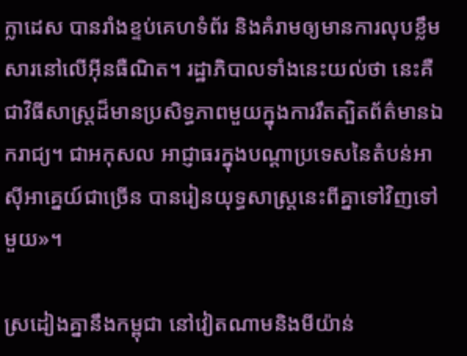ក្លាដេស បានរាំងខ្ទប់គេហទំព័រ និងគំរាមឲ្យមានការលុបខ្លឹមសារនៅលើអ៊ីនធឺណិត។ រដ្ឋាភិបាលទាំងនេះយល់ថា នេះគឺជាវិធីសាស្ត្រដ៏មានប្រសិទ្ធភាពមួយក្នុងការរឹតត្បិតព័ត៌មានឯករាជ្យ។ ជាអកុសល អាជ្ញាធរក្នុងបណ្តាប្រទេសនៃតំបន់អាស៊ីអាគ្នេយ៍ជាច្រើន បានរៀនយុទ្ធសាស្ត្រនេះពីគ្នាទៅវិញទៅមួយ‍»។

ស្រដៀងគ្នានឹងកម្ពុជា នៅវៀតណាមនិងមីយ៉ាន់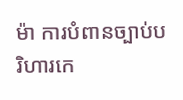ម៉ា ការបំពានច្បាប់បរិហារកេ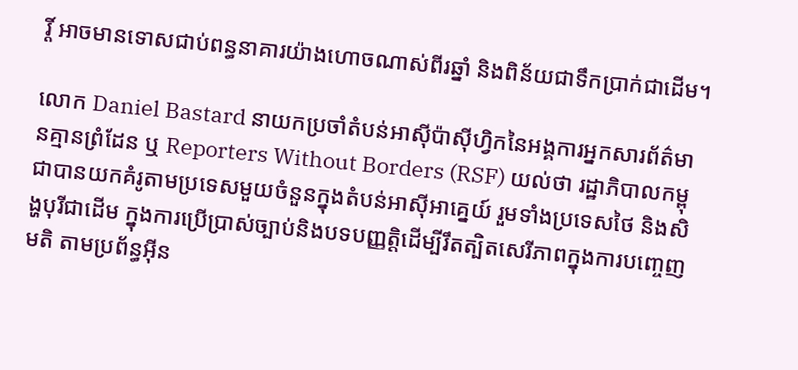រ្តិ៍ អាចមានទោសជាប់ពន្ធនាគារយ៉ាងហោចណាស់ពីរឆ្នាំ និងពិន័យជាទឹកប្រាក់ជាដើម។

លោក Daniel Bastard នាយកប្រចាំតំបន់អាស៊ីប៉ាស៊ីហ្វិកនៃអង្គការអ្នកសារព័ត៌មានគ្មានព្រំដែន ឬ Reporters Without Borders (RSF) យល់ថា រដ្ឋាភិបាលកម្ពុជាបានយកគំរូតាមប្រទេសមួយចំនួនក្នុងតំបន់អាស៊ីអាគ្នេយ៍ រួមទាំងប្រទេសថៃ និងសិង្ហបុរីជាដើម ក្នុងការប្រើប្រាស់ច្បាប់និងបទបញ្ញត្តិដើម្បីរឹតត្បិតសេរីភាពក្នុងការបញ្ចេញមតិ តាមប្រព័ន្ធអ៊ីន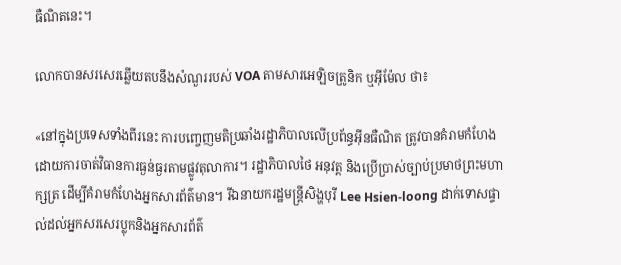ធឺណិតនេះ។

លោកបានសរសេរឆ្លើយតបនឹងសំណួររបស់ VOA តាមសារអេឡិចត្រូនិក ឬអ៊ីម៉ែល ថា៖

«នៅក្នុងប្រទេសទាំងពីរនេះ ការបញ្ចេញមតិប្រឆាំងរដ្ឋាភិបាលលើប្រព័ន្ធអ៊ីនធឺណិត ត្រូវបានគំរាមកំហែងដោយការចាត់វិធានការធ្ងន់ធ្ងរតាមផ្លូវតុលាការ។ រដ្ឋាភិបាលថៃ អនុវត្ត និងប្រើប្រាស់ច្បាប់ប្រមាថព្រះមហាក្សត្រ ដើម្បីគំរាមកំហែងអ្នកសារព័ត៌មាន។ រីឯនាយករដ្ឋមន្ត្រីសិង្ហបុរី Lee Hsien-loong ដាក់ទោសផ្ទាល់ដល់អ្នកសរសេរប្លុកនិងអ្នកសារព័ត៌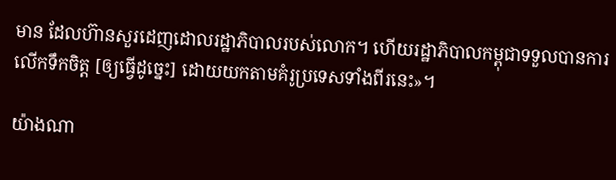មាន ដែលហ៊ានសួរដេញដោលរដ្ឋាភិបាលរបស់លោក។ ហើយរដ្ឋាភិបាលកម្ពុជាទទួលបានការលើកទឹកចិត្ត [ឲ្យធ្វើដូច្នេះ] ដោយយកតាមគំរូប្រទេសទាំងពីរនេះ‍»។

យ៉ាងណា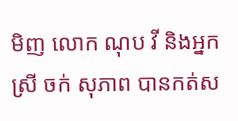មិញ លោក ណុប វី និងអ្នកស្រី ចក់ សុភាព បានកត់ស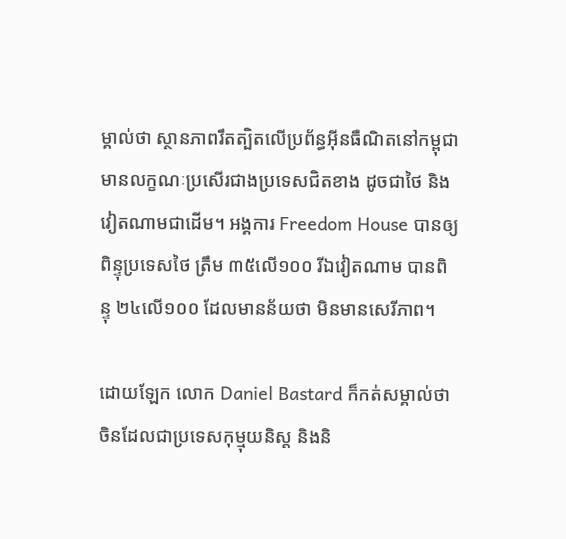ម្គាល់ថា ស្ថានភាពរឹតត្បិតលើប្រព័ន្ធអ៊ីនធឺណិតនៅកម្ពុជា មានលក្ខណៈប្រសើរជាងប្រទេសជិតខាង ដូចជាថៃ និងវៀតណាមជាដើម។ អង្គការ Freedom House បានឲ្យពិន្ទុប្រទេសថៃ ត្រឹម ៣៥លើ១០០ រីឯវៀតណាម បានពិន្ទុ ២៤លើ១០០ ដែលមានន័យថា មិនមានសេរីភាព។

ដោយឡែក លោក Daniel Bastard ក៏កត់សម្គាល់ថា ចិនដែលជាប្រទេសកុម្មុយនិស្ត និងនិ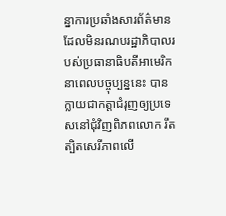ន្នាការប្រឆាំងសារព័ត៌មានដែលមិនរណបរដ្ឋាភិបាលរបស់ប្រធានាធិបតីអាមេរិកនាពេលបច្ចុប្បន្ននេះ បានក្លាយជាកត្តាជំរុញឲ្យប្រទេសនៅជុំវិញពិភពលោក រឹតត្បិតសេរីភាពលើ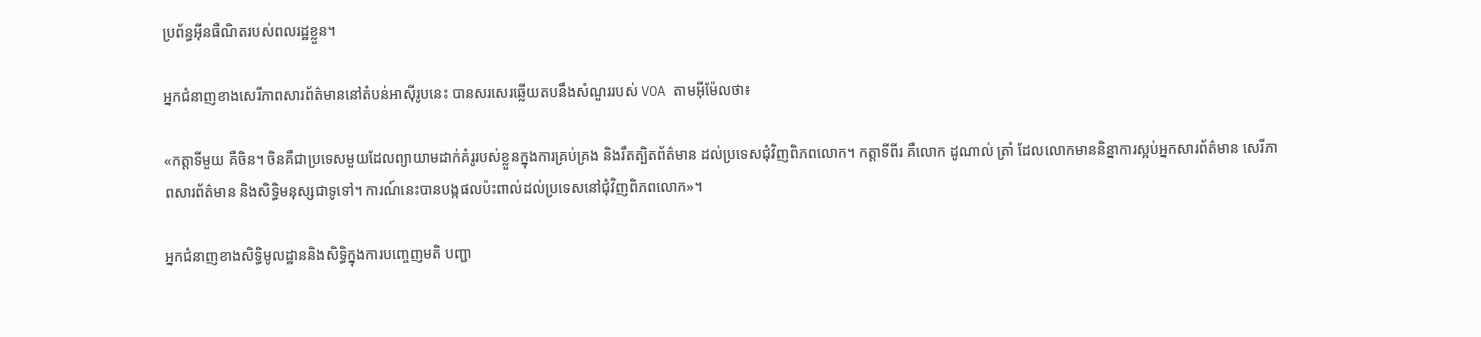ប្រព័ន្ធអ៊ីនធឺណិតរបស់ពលរដ្ឋខ្លួន។

អ្នកជំនាញខាងសេរីភាពសារព័ត៌មាននៅតំបន់អាស៊ីរូបនេះ បានសរសេរឆ្លើយតបនឹងសំណួររបស់ VOA តាមអ៊ីម៉ែលថា៖

«កត្តាទីមួយ គឺចិន។ ចិនគឺជាប្រទេសមួយដែលព្យាយាមដាក់គំរូរបស់ខ្លួនក្នុងការគ្រប់គ្រង និងរឹតត្បិតព័ត៌មាន ដល់ប្រទេសជុំវិញពិភពលោក។ កត្តាទីពីរ គឺលោក ដូណាល់ ត្រាំ ដែលលោកមាននិន្នាការស្អប់អ្នកសារព័ត៌មាន សេរីភាពសារព័ត៌មាន និងសិទ្ធិមនុស្សជាទូទៅ។ ការណ៍នេះបានបង្កផលប៉ះពាល់ដល់ប្រទេសនៅជុំវិញពិភពលោក»។

អ្នកជំនាញខាងសិទ្ធិមូលដ្ឋាននិងសិទ្ធិក្នុងការបញ្ចេញមតិ បញ្ជា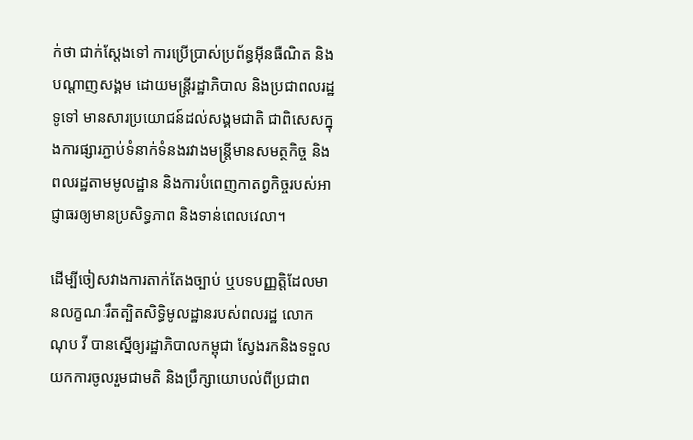ក់ថា ជាក់ស្តែងទៅ ការប្រើប្រាស់ប្រព័ន្ធអ៊ីនធឺណិត និងបណ្តាញសង្គម ដោយមន្ត្រីរដ្ឋាភិបាល និងប្រជាពលរដ្ឋទូទៅ មានសារប្រយោជន៍ដល់សង្គមជាតិ ជាពិសេសក្នុងការផ្សារភ្ជាប់ទំនាក់ទំនងរវាងមន្ត្រីមានសមត្ថកិច្ច និងពលរដ្ឋតាមមូលដ្ឋាន និងការបំពេញកាតព្វកិច្ចរបស់អាជ្ញាធរឲ្យមានប្រសិទ្ធភាព និងទាន់ពេលវេលា។

ដើម្បីចៀសវាងការតាក់តែងច្បាប់ ឬបទបញ្ញត្តិដែលមានលក្ខណៈរឹតត្បិតសិទ្ធិមូលដ្ឋានរបស់ពលរដ្ឋ លោក ណុប វី បានស្នើឲ្យរដ្ឋាភិបាលកម្ពុជា ស្វែងរកនិងទទួលយកការចូលរួមជាមតិ និងប្រឹក្សាយោបល់ពីប្រជាព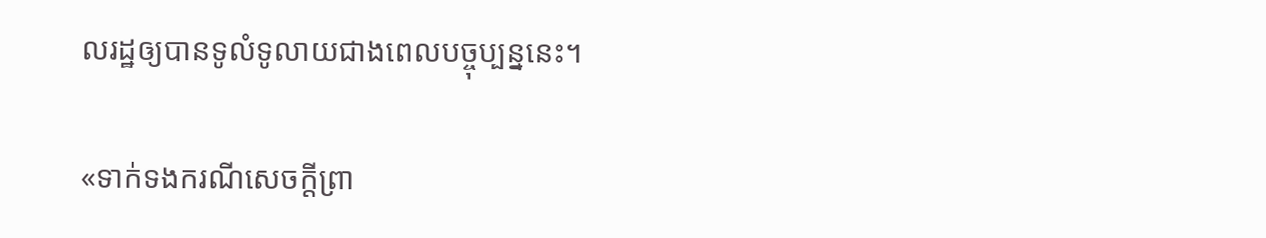លរដ្ឋឲ្យបានទូលំទូលាយជាងពេលបច្ចុប្បន្ននេះ។

«ទាក់ទងករណីសេចក្តីព្រា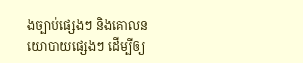ងច្បាប់ផ្សេងៗ និងគោលនយោបាយផ្សេងៗ ដើម្បីឲ្យ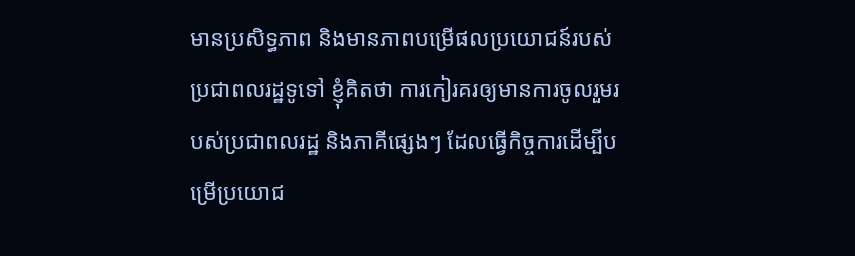មានប្រសិទ្ធភាព និងមានភាពបម្រើផលប្រយោជន៍របស់ប្រជាពលរដ្ឋទូទៅ ខ្ញុំគិតថា ការកៀរគរឲ្យមានការចូលរួមរបស់ប្រជាពលរដ្ឋ និងភាគីផ្សេងៗ ដែលធ្វើកិច្ចការដើម្បីបម្រើប្រយោជ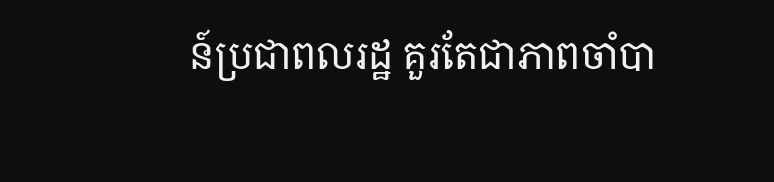ន៍ប្រជាពលរដ្ឋ គួរតែជាភាពចាំបា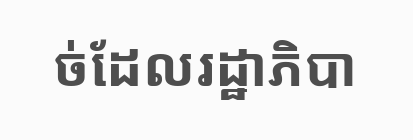ច់ដែលរដ្ឋាភិបា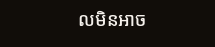លមិនអាច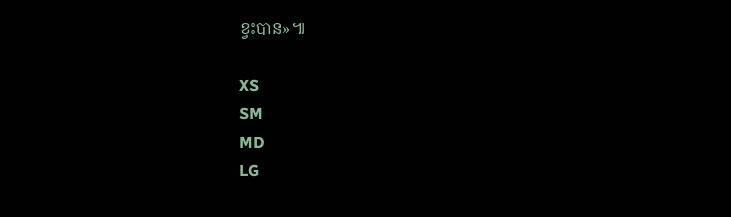ខ្វះបាន»៕

XS
SM
MD
LG